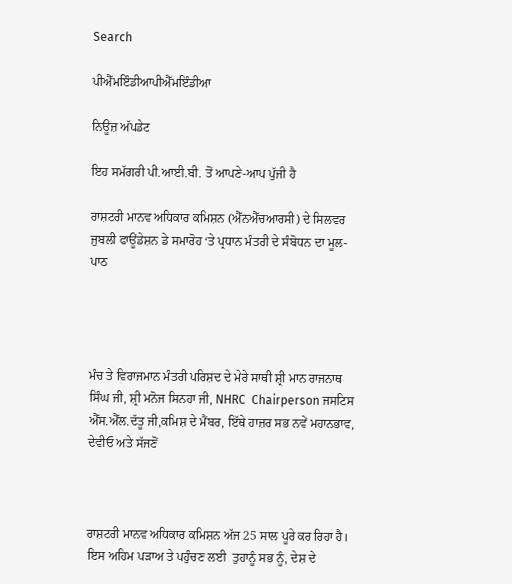Search

ਪੀਐੱਮਇੰਡੀਆਪੀਐੱਮਇੰਡੀਆ

ਨਿਊਜ਼ ਅੱਪਡੇਟ

ਇਹ ਸਮੱਗਰੀ ਪੀ.ਆਈ.ਬੀ. ਤੋਂ ਆਪਣੇ-ਆਪ ਪੁੱਜੀ ਹੈ

ਰਾਸ਼ਟਰੀ ਮਾਨਵ ਅਧਿਕਾਰ ਕਮਿਸ਼ਨ (ਐੱਨਐੱਚਆਰਸੀ) ਦੇ ਸਿਲਵਰ ਜੁਬਲੀ ਫਾਊਂਡੇਸ਼ਨ ਡੇ ਸਮਾਰੋਹ ‘ਤੇ ਪ੍ਰਧਾਨ ਮੰਤਰੀ ਦੇ ਸੰਬੋਧਨ ਦਾ ਮੂਲ-ਪਾਠ




ਮੰਚ ਤੇ ਵਿਰਾਜਮਾਨ ਮੰਤਰੀ ਪਰਿਸ਼ਦ ਦੇ ਮੇਰੇ ਸਾਥੀ ਸ਼੍ਰੀ ਮਾਨ ਰਾਜਨਾਥ ਸਿੰਘ ਜੀ, ਸ਼੍ਰੀ ਮਨੋਜ ਸਿਨਹਾ ਜੀ, NHRC  Chairperson ਜਸਟਿਸ ਐੱਸ.ਐੱਲ.ਦੱਤੂ ਜੀ,ਕਮਿਸ਼ ਦੇ ਮੈਂਬਰ, ਇੱਥੇ ਹਾਜ਼ਰ ਸਭ ਨਵੇਂ ਮਹਾਨਭਾਵ, ਦੇਵੀਓ ਅਤੇ ਸੱਜਣੋਂ



ਰਾਸ਼ਟਰੀ ਮਾਨਵ ਅਧਿਕਾਰ ਕਮਿਸ਼ਨ ਅੱਜ 25 ਸਾਲ ਪੂਰੇ ਕਰ ਰਿਹਾ ਹੈ। ਇਸ ਅਹਿਮ ਪੜਾਅ ਤੇ ਪਹੁੰਚਣ ਲਈ  ਤੁਹਾਨੂੰ ਸਭ ਨੂੰ, ਦੇਸ਼ ਦੇ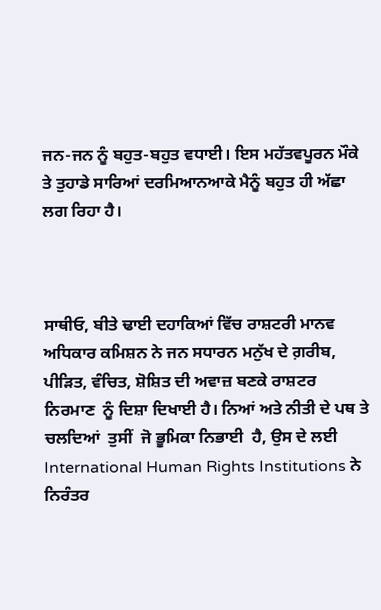ਜਨ-ਜਨ ਨੂੰ ਬਹੁਤ-ਬਹੁਤ ਵਧਾਈ। ਇਸ ਮਹੱਤਵਪੂਰਨ ਮੌਕੇ ਤੇ ਤੁਹਾਡੇ ਸਾਰਿਆਂ ਦਰਮਿਆਨਆਕੇ ਮੈਨੂੰ ਬਹੁਤ ਹੀ ਅੱਛਾ ਲਗ ਰਿਹਾ ਹੈ।



ਸਾਥੀਓ, ਬੀਤੇ ਢਾਈ ਦਹਾਕਿਆਂ ਵਿੱਚ ਰਾਸ਼ਟਰੀ ਮਾਨਵ ਅਧਿਕਾਰ ਕਮਿਸ਼ਨ ਨੇ ਜਨ ਸਧਾਰਨ ਮਨੁੱਖ ਦੇ ਗ਼ਰੀਬ, ਪੀੜਿਤ, ਵੰਚਿਤ, ਸ਼ੋਸ਼ਿਤ ਦੀ ਅਵਾਜ਼ ਬਣਕੇ ਰਾਸ਼ਟਰ ਨਿਰਮਾਣ  ਨੂੰ ਦਿਸ਼ਾ ਦਿਖਾਈ ਹੈ। ਨਿਆਂ ਅਤੇ ਨੀਤੀ ਦੇ ਪਥ ਤੇ ਚਲਦਿਆਂ  ਤੁਸੀਂ  ਜੋ ਭੂਮਿਕਾ ਨਿਭਾਈ  ਹੈ, ਉਸ ਦੇ ਲਈ  International Human Rights Institutions ਨੇ ਨਿਰੰਤਰ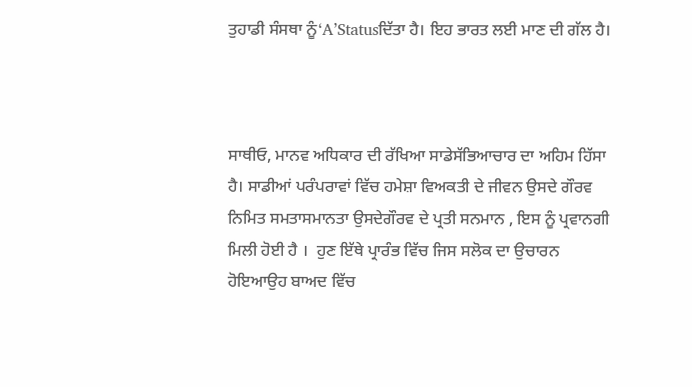ਤੁਹਾਡੀ ਸੰਸਥਾ ਨੂੰ‘A’Statusਦਿੱਤਾ ਹੈ। ਇਹ ਭਾਰਤ ਲਈ ਮਾਣ ਦੀ ਗੱਲ ਹੈ।



ਸਾਥੀਓ, ਮਾਨਵ ਅਧਿਕਾਰ ਦੀ ਰੱਖਿਆ ਸਾਡੇਸੱਭਿਆਚਾਰ ਦਾ ਅਹਿਮ ਹਿੱਸਾ ਹੈ। ਸਾਡੀਆਂ ਪਰੰਪਰਾਵਾਂ ਵਿੱਚ ਹਮੇਸ਼ਾ ਵਿਅਕਤੀ ਦੇ ਜੀਵਨ ਉਸਦੇ ਗੌਰਵ ਨਿਮਿਤ ਸਮਤਾਸਮਾਨਤਾ ਉਸਦੇਗੌਰਵ ਦੇ ਪ੍ਰਤੀ ਸਨਮਾਨ , ਇਸ ਨੂੰ ਪ੍ਰਵਾਨਗੀ ਮਿਲੀ ਹੋਈ ਹੈ ।  ਹੁਣ ਇੱਥੇ ਪ੍ਰਾਰੰਭ ਵਿੱਚ ਜਿਸ ਸਲੋਕ ਦਾ ਉਚਾਰਨ ਹੋਇਆਉਹ ਬਾਅਦ ਵਿੱਚ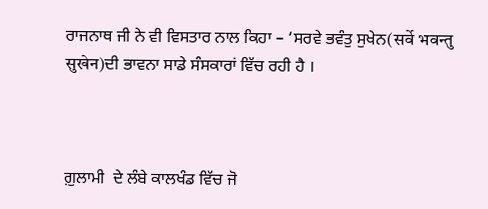ਰਾਜਨਾਥ ਜੀ ਨੇ ਵੀ ਵਿਸਤਾਰ ਨਾਲ ਕਿਹਾ – ‘ਸਰਵੇ ਭਵੰਤੁ ਸੁਖੇਨ(सर्वे भवन्‍तु सुखेन)ਦੀ ਭਾਵਨਾ ਸਾਡੇ ਸੰਸਕਾਰਾਂ ਵਿੱਚ ਰਹੀ ਹੈ ।



ਗ਼ੁਲਾਮੀ  ਦੇ ਲੰਬੇ ਕਾਲਖੰਡ ਵਿੱਚ ਜੋ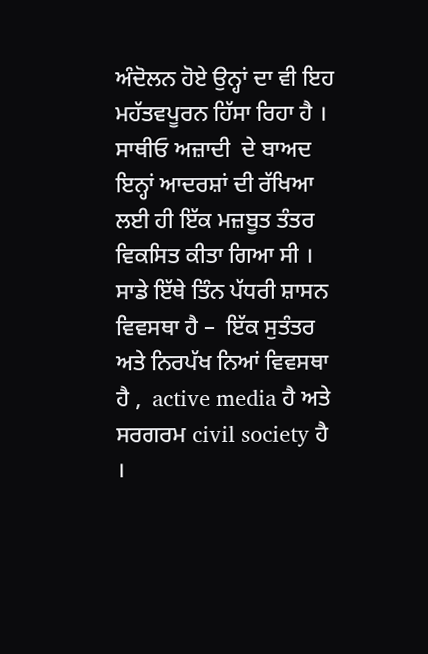ਅੰਦੋਲਨ ਹੋਏ ਉਨ੍ਹਾਂ ਦਾ ਵੀ ਇਹ ਮਹੱਤਵਪੂਰਨ ਹਿੱਸਾ ਰਿਹਾ ਹੈ ।  ਸਾਥੀਓ ਅਜ਼ਾਦੀ  ਦੇ ਬਾਅਦ ਇਨ੍ਹਾਂ ਆਦਰਸ਼ਾਂ ਦੀ ਰੱਖਿਆ ਲਈ ਹੀ ਇੱਕ ਮਜ਼ਬੂਤ ਤੰਤਰ ਵਿਕਸਿਤ ਕੀਤਾ ਗਿਆ ਸੀ ।  ਸਾਡੇ ਇੱਥੇ ਤਿੰਨ ਪੱਧਰੀ ਸ਼ਾਸਨ ਵਿਵਸਥਾ ਹੈ –  ਇੱਕ ਸੁਤੰਤਰ ਅਤੇ ਨਿਰਪੱਖ ਨਿਆਂ ਵਿਵਸਥਾ ਹੈ ,  active media ਹੈ ਅਤੇ ਸਰਗਰਮ civil society ਹੈ ।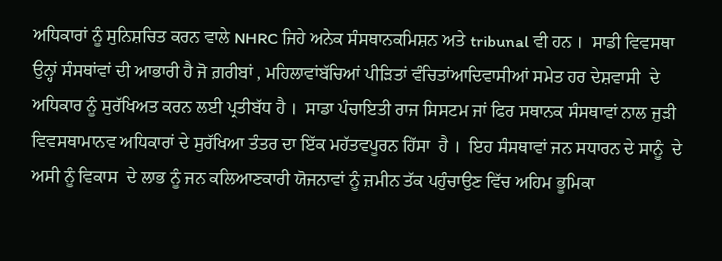ਅਧਿਕਾਰਾਂ ਨੂੰ ਸੁਨਿਸ਼ਚਿਤ ਕਰਨ ਵਾਲੇ NHRC ਜਿਹੇ ਅਨੇਕ ਸੰਸਥਾਨਕਮਿਸ਼ਨ ਅਤੇ tribunal ਵੀ ਹਨ ।  ਸਾਡੀ ਵਿਵਸਥਾ  ਉਨ੍ਹਾਂ ਸੰਸਥਾਂਵਾਂ ਦੀ ਆਭਾਰੀ ਹੈ ਜੋ ਗ਼ਰੀਬਾਂ , ਮਹਿਲਾਵਾਂਬੱਚਿਆਂ ਪੀੜਿਤਾਂ ਵੰਚਿਤਾਂਆਦਿਵਾਸੀਆਂ ਸਮੇਤ ਹਰ ਦੇਸ਼ਵਾਸੀ  ਦੇ ਅਧਿਕਾਰ ਨੂੰ ਸੁਰੱਖਿਅਤ ਕਰਨ ਲਈ ਪ੍ਰਤੀਬੱਧ ਹੈ ।  ਸਾਡਾ ਪੰਚਾਇਤੀ ਰਾਜ ਸਿਸਟਮ ਜਾਂ ਫਿਰ ਸਥਾਨਕ ਸੰਸਥਾਵਾਂ ਨਾਲ ਜੁੜੀ ਵਿਵਸਥਾਮਾਨਵ ਅਧਿਕਾਰਾਂ ਦੇ ਸੁਰੱਖਿਆ ਤੰਤਰ ਦਾ ਇੱਕ ਮਹੱਤਵਪੂਰਨ ਹਿੱਸਾ  ਹੈ ।  ਇਹ ਸੰਸਥਾਵਾਂ ਜਨ ਸਧਾਰਨ ਦੇ ਸਾਨੂੰ  ਦੇ ਅਸੀ ਨੂੰ ਵਿਕਾਸ  ਦੇ ਲਾਭ ਨੂੰ ਜਨ ਕਲਿਆਣਕਾਰੀ ਯੋਜਨਾਵਾਂ ਨੂੰ ਜ਼ਮੀਨ ਤੱਕ ਪਹੁੰਚਾਉਣ ਵਿੱਚ ਅਹਿਮ ਭੂਮਿਕਾ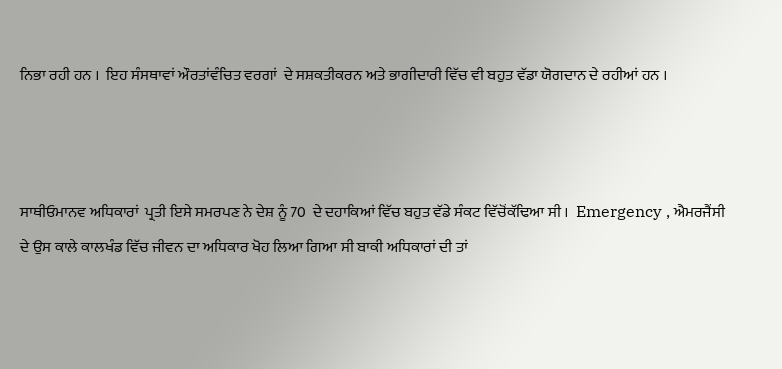ਨਿਭਾ ਰਹੀ ਹਨ ।  ਇਹ ਸੰਸਥਾਵਾਂ ਔਰਤਾਂਵੰਚਿਤ ਵਰਗਾਂ  ਦੇ ਸਸ਼ਕਤੀਕਰਨ ਅਤੇ ਭਾਗੀਦਾਰੀ ਵਿੱਚ ਵੀ ਬਹੁਤ ਵੱਡਾ ਯੋਗਦਾਨ ਦੇ ਰਹੀਆਂ ਹਨ ।



ਸਾਥੀਓਮਾਨਵ ਅਧਿਕਾਰਾਂ  ਪ੍ਰਤੀ ਇਸੇ ਸਮਰਪਣ ਨੇ ਦੇਸ਼ ਨੂੰ 70  ਦੇ ਦਹਾਕਿਆਂ ਵਿੱਚ ਬਹੁਤ ਵੱਡੇ ਸੰਕਟ ਵਿੱਚੋਂਕੱਢਿਆ ਸੀ ।  Emergency , ਐਮਰਜੈਂਸੀ  ਦੇ ਉਸ ਕਾਲੇ ਕਾਲਖੰਡ ਵਿੱਚ ਜੀਵਨ ਦਾ ਅਧਿਕਾਰ ਖੋਹ ਲਿਆ ਗਿਆ ਸੀ ਬਾਕੀ ਅਧਿਕਾਰਾਂ ਦੀ ਤਾਂ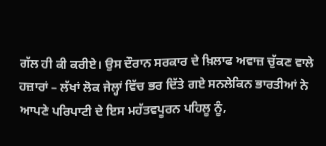ਗੱਲ ਹੀ ਕੀ ਕਰੀਏ। ਉਸ ਦੌਰਾਨ ਸਰਕਾਰ ਦੇ ਖ਼ਿਲਾਫ ਅਵਾਜ਼ ਚੁੱਕਣ ਵਾਲੇ ਹਜ਼ਾਰਾਂ – ਲੱਖਾਂ ਲੋਕ ਜੇਲ੍ਹਾਂ ਵਿੱਚ ਭਰ ਦਿੱਤੇ ਗਏ ਸਨਲੇਕਿਨ ਭਾਰਤੀਆਂ ਨੇ ਆਪਣੇ ਪਰਿਪਾਟੀ ਦੇ ਇਸ ਮਹੱਤਵਪੂਰਨ ਪਹਿਲੂ ਨੂੰ,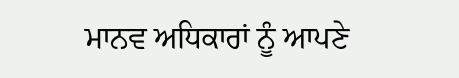ਮਾਨਵ ਅਧਿਕਾਰਾਂ ਨੂੰ ਆਪਣੇ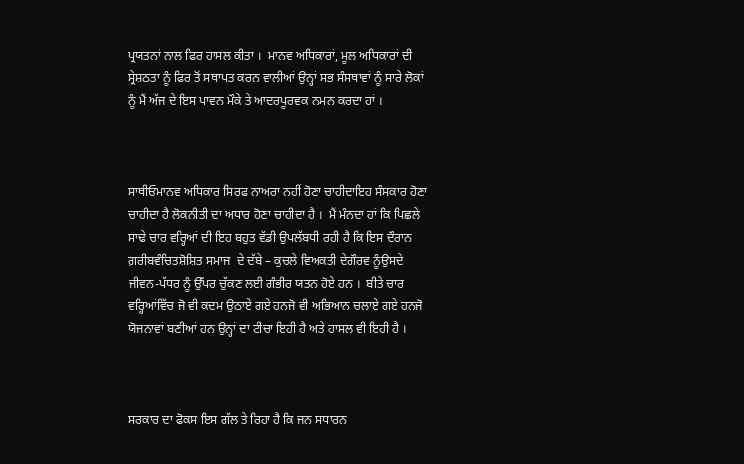ਪ੍ਰਯਤਨਾਂ ਨਾਲ ਫਿਰ ਹਾਸਲ ਕੀਤਾ ।  ਮਾਨਵ ਅਧਿਕਾਰਾਂ, ਮੂਲ ਅਧਿਕਾਰਾਂ ਦੀ ਸ੍ਰੇਸ਼ਠਤਾ ਨੂੰ ਫਿਰ ਤੋਂ ਸਥਾਪਤ ਕਰਨ ਵਾਲੀਆਂ ਉਨ੍ਹਾਂ ਸਭ ਸੰਸਥਾਵਾਂ ਨੂੰ ਸਾਰੇ ਲੋਕਾਂ ਨੂੰ ਮੈਂ ਅੱਜ ਦੇ ਇਸ ਪਾਵਨ ਮੌਕੇ ਤੇ ਆਦਰਪੂਰਵਕ ਨਮਨ ਕਰਦਾ ਹਾਂ ।



ਸਾਥੀਓਮਾਨਵ ਅਧਿਕਾਰ ਸਿਰਫ ਨਾਅਰਾ ਨਹੀਂ ਹੋਣਾ ਚਾਹੀਦਾਇਹ ਸੰਸਕਾਰ ਹੋਣਾ ਚਾਹੀਦਾ ਹੈ ਲੋਕਨੀਤੀ ਦਾ ਅਧਾਰ ਹੋਣਾ ਚਾਹੀਦਾ ਹੈ ।  ਮੈਂ ਮੰਨਦਾ ਹਾਂ ਕਿ ਪਿਛਲੇ ਸਾਢੇ ਚਾਰ ਵਰ੍ਹਿਆਂ ਦੀ ਇਹ ਬਹੁਤ ਵੱਡੀ ਉਪਲੱਬਧੀ ਰਹੀ ਹੈ ਕਿ ਇਸ ਦੌਰਾਨ ਗ਼ਰੀਬਵੰਚਿਤਸ਼ੋਸ਼ਿਤ ਸਮਾਜ  ਦੇ ਦੱਬੇ – ਕੁਚਲੇ ਵਿਅਕਤੀ ਦੇਗੌਰਵ ਨੂੰਉਸਦੇ ਜੀਵਨ-ਪੱਧਰ ਨੂੰ ਉੱਪਰ ਚੁੱਕਣ ਲਈ ਗੰਭੀਰ ਯਤਨ ਹੋਏ ਹਨ ।  ਬੀਤੇ ਚਾਰ ਵਰ੍ਹਿਆਂਵਿੱਚ ਜੋ ਵੀ ਕਦਮ ਉਠਾਏ ਗਏ ਹਨਜੋ ਵੀ ਅਭਿਆਨ ਚਲਾਏ ਗਏ ਹਨਜੋ ਯੋਜਨਾਵਾਂ ਬਣੀਆਂ ਹਨ ਉਨ੍ਹਾਂ ਦਾ ਟੀਚਾ ਇਹੀ ਹੈ ਅਤੇ ਹਾਸਲ ਵੀ ਇਹੀ ਹੈ ।



ਸਰਕਾਰ ਦਾ ਫੋਕਸ ਇਸ ਗੱਲ ਤੇ ਰਿਹਾ ਹੈ ਕਿ ਜਨ ਸਧਾਰਨ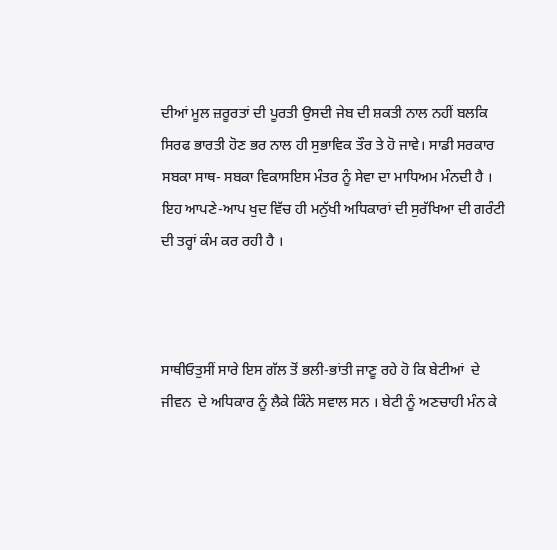ਦੀਆਂ ਮੂਲ ਜ਼ਰੂਰਤਾਂ ਦੀ ਪੂਰਤੀ ਉਸਦੀ ਜੇਬ ਦੀ ਸ਼ਕਤੀ ਨਾਲ ਨਹੀਂ ਬਲਕਿ ਸਿਰਫ ਭਾਰਤੀ ਹੋਣ ਭਰ ਨਾਲ ਹੀ ਸੁਭਾਵਿਕ ਤੌਰ ਤੇ ਹੋ ਜਾਵੇ। ਸਾਡੀ ਸਰਕਾਰ ਸਬਕਾ ਸਾਥ- ਸਬਕਾ ਵਿਕਾਸਇਸ ਮੰਤਰ ਨੂੰ ਸੇਵਾ ਦਾ ਮਾਧਿਅਮ ਮੰਨਦੀ ਹੈ ।  ਇਹ ਆਪਣੇ-ਆਪ ਖੁਦ ਵਿੱਚ ਹੀ ਮਨੁੱਖੀ ਅਧਿਕਾਰਾਂ ਦੀ ਸੁਰੱਖਿਆ ਦੀ ਗਰੰਟੀ ਦੀ ਤਰ੍ਹਾਂ ਕੰਮ ਕਰ ਰਹੀ ਹੈ ।



ਸਾਥੀਓਤੁਸੀਂ ਸਾਰੇ ਇਸ ਗੱਲ ਤੋਂ ਭਲੀ-ਭਾਂਤੀ ਜਾਣੂ ਰਹੇ ਹੋ ਕਿ ਬੇਟੀਆਂ  ਦੇ ਜੀਵਨ  ਦੇ ਅਧਿਕਾਰ ਨੂੰ ਲੈਕੇ ਕਿੰਨੇ ਸਵਾਲ ਸਨ । ਬੇਟੀ ਨੂੰ ਅਣਚਾਹੀ ਮੰਨ ਕੇ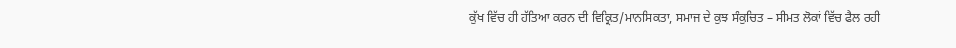ਕੁੱਖ ਵਿੱਚ ਹੀ ਹੱਤਿਆ ਕਰਨ ਦੀ ਵਿਕ੍ਰਿਤ/ਮਾਨਸਿਕਤਾ, ਸਮਾਜ ਦੇ ਕੁਝ ਸੰਕੁਚਿਤ – ਸੀਮਤ ਲੋਕਾਂ ਵਿੱਚ ਫੈਲ ਰਹੀ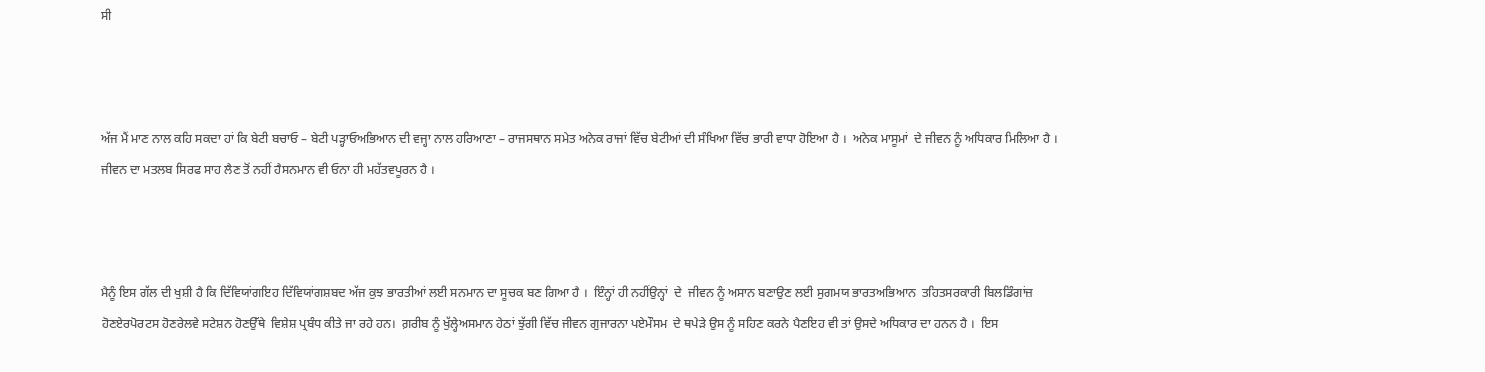ਸੀ



ਅੱਜ ਮੈਂ ਮਾਣ ਨਾਲ ਕਹਿ ਸਕਦਾ ਹਾਂ ਕਿ ਬੇਟੀ ਬਚਾਓ – ਬੇਟੀ ਪੜ੍ਹਾਓਅਭਿਆਨ ਦੀ ਵਜ੍ਹਾ ਨਾਲ ਹਰਿਆਣਾ – ਰਾਜਸਥਾਨ ਸਮੇਤ ਅਨੇਕ ਰਾਜਾਂ ਵਿੱਚ ਬੇਟੀਆਂ ਦੀ ਸੰਖਿਆ ਵਿੱਚ ਭਾਰੀ ਵਾਧਾ ਹੋਇਆ ਹੈ ।  ਅਨੇਕ ਮਾਸੂਮਾਂ  ਦੇ ਜੀਵਨ ਨੂੰ ਅਧਿਕਾਰ ਮਿਲਿਆ ਹੈ ।  ਜੀਵਨ ਦਾ ਮਤਲਬ ਸਿਰਫ ਸਾਹ ਲੈਣ ਤੋਂ ਨਹੀਂ ਹੈਸਨਮਾਨ ਵੀ ਓਨਾ ਹੀ ਮਹੱਤਵਪੂਰਨ ਹੈ ।



ਮੈਨੂੰ ਇਸ ਗੱਲ ਦੀ ਖੁਸ਼ੀ ਹੈ ਕਿ ਦਿੱਵਿਯਾਂਗਇਹ ਦਿੱਵਿਯਾਂਗਸ਼ਬਦ ਅੱਜ ਕੁਝ ਭਾਰਤੀਆਂ ਲਈ ਸਨਮਾਨ ਦਾ ਸੂਚਕ ਬਣ ਗਿਆ ਹੈ ।  ਇੰਨ੍ਹਾਂ ਹੀ ਨਹੀਂਉਨ੍ਹਾਂ  ਦੇ  ਜੀਵਨ ਨੂੰ ਅਸਾਨ ਬਣਾਉਣ ਲਈ ਸੁਗਮਯ ਭਾਰਤਅਭਿਆਨ  ਤਹਿਤਸਰਕਾਰੀ ਬਿਲਡਿੰਗਾਂਜ਼ ਹੋਣਏਰਪੋਰਟਸ ਹੋਣਰੇਲਵੇ ਸਟੇਸ਼ਨ ਹੋਣਉੱਥੇ  ਵਿਸ਼ੇਸ਼ ਪ੍ਰਬੰਧ ਕੀਤੇ ਜਾ ਰਹੇ ਹਨ।  ਗ਼ਰੀਬ ਨੂੰ ਖੁੱਲ੍ਹੇਅਸਮਾਨ ਹੇਠਾਂ ਝੁੱਗੀ‍ ਵਿੱਚ ਜੀਵਨ ਗੁਜਾਰਨਾ ਪਏਮੌਸਮ  ਦੇ ਥਪੇੜੇ ਉਸ ਨੂੰ ਸਹਿਣ ਕਰਨੇ ਪੈਣਇਹ ਵੀ ਤਾਂ ਉਸਦੇ ਅਧਿਕਾਰ ਦਾ ਹਨਨ ਹੈ ।  ਇਸ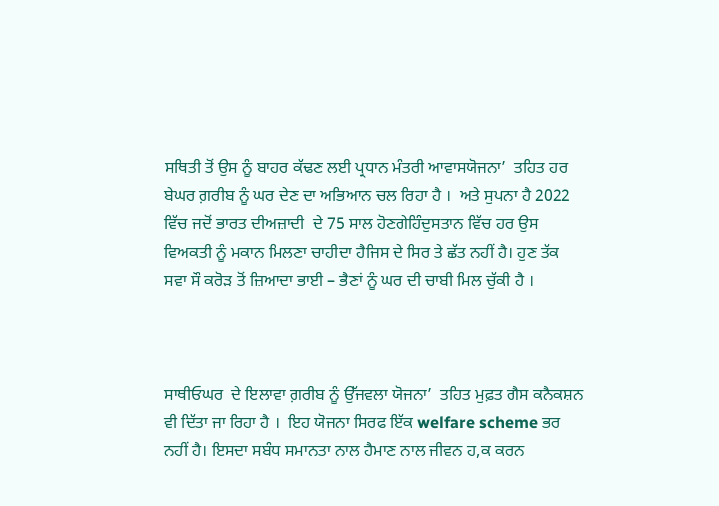ਸਥਿਤੀ ਤੋਂ ਉਸ ਨੂੰ ਬਾਹਰ ਕੱਢਣ ਲਈ ਪ੍ਰਧਾਨ ਮੰਤਰੀ ਆਵਾਸਯੋਜਨਾ’  ਤਹਿਤ ਹਰ ਬੇਘਰ ਗ਼ਰੀਬ ਨੂੰ ਘਰ ਦੇਣ ਦਾ ਅਭਿਆਨ ਚਲ ਰਿਹਾ ਹੈ ।  ਅਤੇ ਸੁਪਨਾ ਹੈ 2022 ਵਿੱਚ ਜਦੋਂ ਭਾਰਤ ਦੀਅਜ਼ਾਦੀ  ਦੇ 75 ਸਾਲ ਹੋਣਗੇਹਿੰਦੁਸਤਾਨ ਵਿੱਚ ਹਰ ਉਸ ਵਿਅਕਤੀ ਨੂੰ ਮਕਾਨ ਮਿਲਣਾ ਚਾਹੀਦਾ ਹੈਜਿਸ ਦੇ ਸਿਰ ਤੇ ਛੱਤ ਨਹੀਂ ਹੈ। ਹੁਣ ਤੱਕ ਸਵਾ ਸੌ ਕਰੋਡ਼ ਤੋਂ ਜ਼ਿਆਦਾ ਭਾਈ – ਭੈਣਾਂ ਨੂੰ ਘਰ ਦੀ ਚਾਬੀ ਮਿਲ ਚੁੱਕੀ ਹੈ ।



ਸਾਥੀਓਘਰ  ਦੇ ਇਲਾਵਾ ਗ਼ਰੀਬ ਨੂੰ ਉੱਜਵਲਾ ਯੋਜਨਾ’  ਤਹਿਤ ਮੁਫ਼ਤ ਗੈਸ ਕਨੈਕਸ਼ਨ ਵੀ ਦਿੱਤਾ ਜਾ ਰਿਹਾ ਹੈ ।  ਇਹ ਯੋਜਨਾ ਸਿਰਫ ਇੱਕ welfare scheme ਭਰ ਨਹੀਂ ਹੈ। ਇਸਦਾ ਸਬੰਧ ਸਮਾਨਤਾ ਨਾਲ ਹੈਮਾਣ ਨਾਲ ਜੀਵਨ ਹ,ਕ ਕਰਨ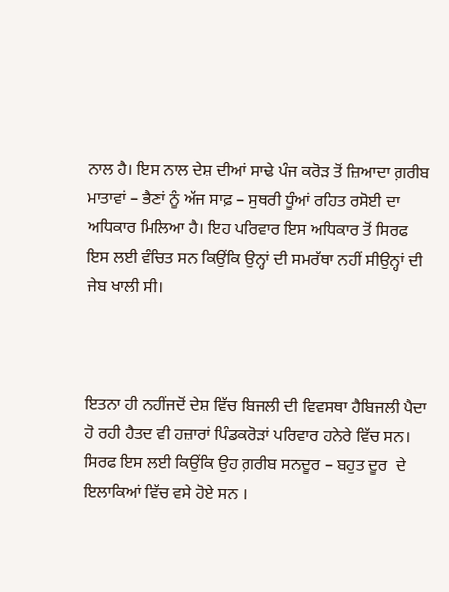ਨਾਲ ਹੈ। ਇਸ ਨਾਲ ਦੇਸ਼ ਦੀਆਂ ਸਾਢੇ ਪੰਜ ਕਰੋਡ਼ ਤੋਂ ਜ਼ਿਆਦਾ ਗ਼ਰੀਬ ਮਾਤਾਵਾਂ – ਭੈਣਾਂ ਨੂੰ ਅੱਜ ਸਾਫ਼ – ਸੁਥਰੀ ਧੂੰਆਂ ਰਹਿਤ ਰਸੋਈ ਦਾ ਅਧਿਕਾਰ ਮਿਲਿਆ ਹੈ। ਇਹ ਪਰਿਵਾਰ ਇਸ ਅਧਿਕਾਰ ਤੋਂ ਸਿਰਫ ਇਸ ਲਈ ਵੰਚਿਤ ਸਨ ਕਿਉਂਕਿ ਉਨ੍ਹਾਂ ਦੀ ਸਮਰੱਥਾ ਨਹੀਂ ਸੀਉਨ੍ਹਾਂ ਦੀ ਜੇਬ ਖਾਲੀ ਸੀ।



ਇਤਨਾ ਹੀ ਨਹੀਂਜਦੋਂ ਦੇਸ਼ ਵਿੱਚ ਬਿਜਲੀ ਦੀ ਵਿਵਸਥਾ ਹੈਬਿਜਲੀ ਪੈਦਾ ਹੋ ਰਹੀ ਹੈਤਦ ਵੀ ਹਜ਼ਾਰਾਂ ਪਿੰਡਕਰੋਡ਼ਾਂ ਪਰਿਵਾਰ ਹਨੇਰੇ ਵਿੱਚ ਸਨ। ਸਿਰਫ ਇਸ ਲਈ ਕਿਉਂਕਿ ਉਹ ਗ਼ਰੀਬ ਸਨਦੂਰ – ਬਹੁਤ ਦੂਰ  ਦੇ ਇਲਾਕਿਆਂ ਵਿੱਚ ਵਸੇ ਹੋਏ ਸਨ ।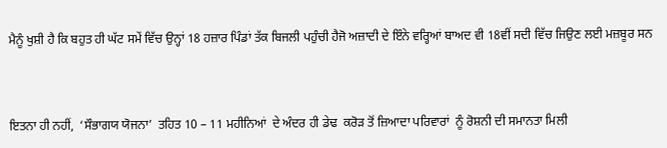ਮੈਨੂੰ ਖੁਸ਼ੀ ਹੈ ਕਿ ਬਹੁਤ ਹੀ ਘੱਟ ਸਮੇਂ ਵਿੱਚ ਉਨ੍ਹਾਂ 18 ਹਜ਼ਾਰ ਪਿੰਡਾਂ ਤੱਕ ਬਿਜਲੀ ਪਹੁੰਚੀ ਹੈਜੋ ਅਜ਼ਾਦੀ ਦੇ ਇੰਨੇ ਵਰ੍ਹਿਆਂ ਬਾਅਦ ਵੀ 18ਵੀਂ ਸਦੀ ਵਿੱਚ ਜਿਉਣ ਲਈ ਮਜ਼ਬੂਰ ਸਨ



ਇਤਨਾ ਹੀ ਨਹੀਂ,  ‘ਸੌਭਾਗਯ ਯੋਜਨਾ’  ਤਹਿਤ 10 – 11 ਮਹੀਨਿਆਂ  ਦੇ ਅੰਦਰ ਹੀ ਡੇਢ  ਕਰੋਡ਼ ਤੋਂ ਜ਼ਿਆਦਾ ਪਰਿਵਾਰਾਂ  ਨੂੰ ਰੋਸ਼ਨੀ ਦੀ ਸਮਾਨਤਾ ਮਿਲੀ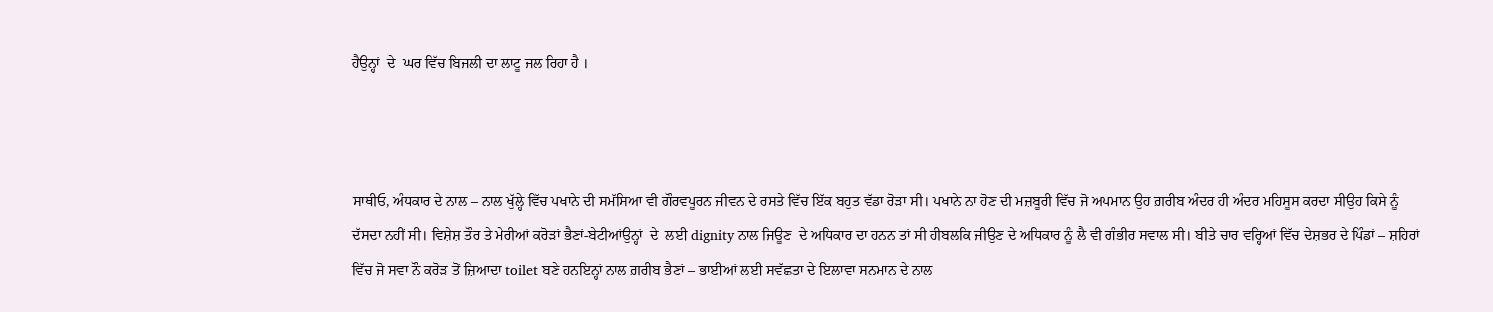ਹੈਉਨ੍ਹਾਂ  ਦੇ  ਘਰ ਵਿੱਚ ਬਿਜਲੀ ਦਾ ਲਾਟੂ ਜਲ ਰਿਹਾ ਹੈ ।



ਸਾਥੀਓ, ਅੰਧਕਾਰ ਦੇ ਨਾਲ – ਨਾਲ ਖੁੱਲ੍ਹੇ ਵਿੱਚ ਪਖਾਨੇ ਦੀ ਸਮੱਸਿਆ ਵੀ ਗੌਰਵਪੂਰਨ ਜੀਵਨ ਦੇ ਰਸਤੇ ਵਿੱਚ ਇੱਕ ਬਹੁਤ ਵੱਡਾ ਰੋੜਾ ਸੀ। ਪਖਾਨੇ ਨਾ ਹੋਣ ਦੀ ਮਜ਼ਬੂਰੀ ਵਿੱਚ ਜੋ ਅਪਮਾਨ ਉਹ ਗ਼ਰੀਬ ਅੰਦਰ ਹੀ ਅੰਦਰ ਮਹਿਸੂਸ ਕਰਦਾ ਸੀਉਹ ਕਿਸੇ ਨੂੰ ਦੱਸਦਾ ਨਹੀਂ ਸੀ। ਵਿਸ਼ੇਸ਼ ਤੌਰ ਤੇ ਮੇਰੀਆਂ ਕਰੋਡ਼ਾਂ ਭੈਣਾਂ-ਬੇਟੀਆਂਉਨ੍ਹਾਂ  ਦੇ  ਲਈ dignity ਨਾਲ ਜਿਊਣ  ਦੇ ਅਧਿਕਾਰ ਦਾ ਹਨਨ ਤਾਂ ਸੀ ਹੀਬਲਕਿ ਜੀਉਣ ਦੇ ਅਧਿਕਾਰ ਨੂੰ ਲੈ ਵੀ ਗੰਭੀਰ ਸਵਾਲ ਸੀ। ਬੀਤੇ ਚਾਰ ਵਰ੍ਹਿਆਂ ਵਿੱਚ ਦੇਸ਼ਭਰ ਦੇ ਪਿੰਡਾਂ – ਸ਼ਹਿਰਾਂ ਵਿੱਚ ਜੋ ਸਵਾ ਨੌ ਕਰੋਡ਼ ਤੋਂ ਜ਼ਿਆਦਾ toilet ਬਣੇ ਹਨਇਨ੍ਹਾਂ ਨਾਲ ਗ਼ਰੀਬ ਭੈਣਾਂ – ਭਾਈਆਂ ਲਈ ਸਵੱਛਤਾ ਦੇ ਇਲਾਵਾ ਸਨਮਾਨ ਦੇ ਨਾਲ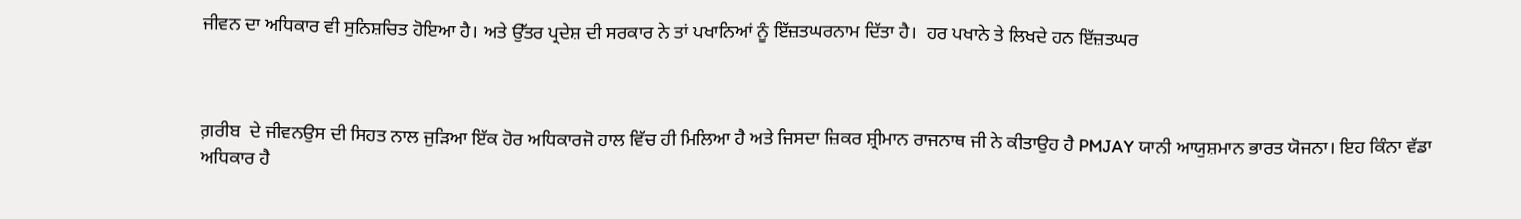ਜੀਵਨ ਦਾ ਅਧਿਕਾਰ ਵੀ ਸੁਨਿਸ਼ਚਿਤ ਹੋਇਆ ਹੈ। ਅਤੇ ਉੱਤਰ ਪ੍ਰਦੇਸ਼ ਦੀ ਸਰਕਾਰ ਨੇ ਤਾਂ ਪਖਾਨਿਆਂ ਨੂੰ ਇੱਜ਼ਤਘਰਨਾਮ ਦਿੱਤਾ ਹੈ।  ਹਰ ਪਖਾਨੇ ਤੇ ਲਿਖਦੇ ਹਨ ਇੱਜ਼ਤਘਰ



ਗ਼ਰੀਬ  ਦੇ ਜੀਵਨਉਸ ਦੀ ਸਿਹਤ ਨਾਲ ਜੁੜਿਆ ਇੱਕ ਹੋਰ ਅਧਿਕਾਰਜੋ ਹਾਲ ਵਿੱਚ ਹੀ ਮਿਲਿਆ ਹੈ ਅਤੇ ਜਿਸਦਾ ਜ਼ਿਕਰ ਸ਼੍ਰੀਮਾਨ ਰਾਜਨਾਥ ਜੀ ਨੇ ਕੀਤਾਉਹ ਹੈ PMJAY ਯਾਨੀ ਆਯੁਸ਼ਮਾਨ ਭਾਰਤ ਯੋਜਨਾ। ਇਹ ਕਿੰਨਾ ਵੱਡਾ ਅਧਿਕਾਰ ਹੈ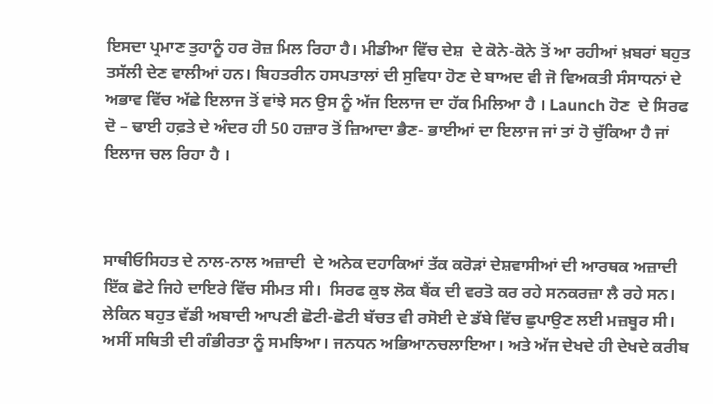ਇਸਦਾ ਪ੍ਰਮਾਣ ਤੁਹਾਨੂੰ ਹਰ ਰੋਜ਼ ਮਿਲ ਰਿਹਾ ਹੈ। ਮੀਡੀਆ ਵਿੱਚ ਦੇਸ਼  ਦੇ ਕੋਨੇ-ਕੋਨੇ ਤੋਂ ਆ ਰਹੀਆਂ ਖ਼ਬਰਾਂ ਬਹੁਤ ਤਸੱਲੀ ਦੇਣ ਵਾਲੀਆਂ ਹਨ। ਬਿਹਤਰੀਨ ਹਸਪਤਾਲਾਂ ਦੀ ਸੁਵਿਧਾ ਹੋਣ ਦੇ ਬਾਅਦ ਵੀ ਜੋ ਵਿਅਕਤੀ ਸੰਸਾਧਨਾਂ ਦੇ ਅਭਾਵ ਵਿੱਚ ਅੱਛੇ ਇਲਾਜ ਤੋਂ ਵਾਂਝੇ ਸਨ ਉਸ ਨੂੰ ਅੱਜ ਇਲਾਜ ਦਾ ਹੱਕ ਮਿਲਿਆ ਹੈ । Launch ਹੋਣ  ਦੇ ਸਿਰਫ ਦੋ – ਢਾਈ ਹਫ਼ਤੇ ਦੇ ਅੰਦਰ ਹੀ 50 ਹਜ਼ਾਰ ਤੋਂ ਜ਼ਿਆਦਾ ਭੈਣ- ਭਾਈਆਂ ਦਾ ਇਲਾਜ ਜਾਂ ਤਾਂ ਹੋ ਚੁੱਕਿਆ ਹੈ ਜਾਂ ਇਲਾਜ ਚਲ ਰਿਹਾ ਹੈ ।



ਸਾਥੀਓਸਿਹਤ ਦੇ ਨਾਲ-ਨਾਲ ਅਜ਼ਾਦੀ  ਦੇ ਅਨੇਕ ਦਹਾਕਿਆਂ ਤੱਕ ਕਰੋੜਾਂ ਦੇਸ਼ਵਾਸੀਆਂ ਦੀ ਆਰਥਕ ਅਜ਼ਾਦੀ ਇੱਕ ਛੋਟੇ ਜਿਹੇ ਦਾਇਰੇ ਵਿੱਚ ਸੀਮਤ ਸੀ।  ਸਿਰਫ ਕੁਝ ਲੋਕ ਬੈਂਕ ਦੀ ਵਰਤੋ ਕਰ ਰਹੇ ਸਨਕਰਜ਼ਾ ਲੈ ਰਹੇ ਸਨ। ਲੇਕਿਨ ਬਹੁਤ ਵੱਡੀ ਅਬਾਦੀ ਆਪਣੀ ਛੋਟੀ-ਛੋਟੀ ਬੱਚਤ ਵੀ ਰਸੋਈ ਦੇ ਡੱਬੇ ਵਿੱਚ ਛੁਪਾਉਣ ਲਈ ਮਜ਼ਬੂਰ ਸੀ। ਅਸੀਂ ਸਥਿਤੀ ਦੀ ਗੰਭੀਰਤਾ ਨੂੰ ਸਮਝਿਆ। ਜਨਧਨ ਅਭਿਆਨਚਲਾਇਆ। ਅਤੇ ਅੱਜ ਦੇਖਦੇ ਹੀ ਦੇਖਦੇ ਕਰੀਬ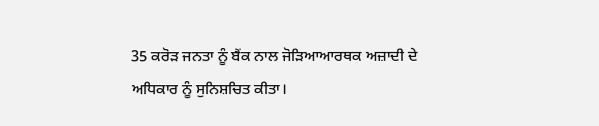35 ਕਰੋਡ਼ ਜਨਤਾ ਨੂੰ ਬੈਂਕ ਨਾਲ ਜੋੜਿਆਆਰਥਕ ਅਜ਼ਾਦੀ ਦੇ ਅਧਿਕਾਰ ਨੂੰ ਸੁਨਿਸ਼ਚਿਤ ਕੀਤਾ।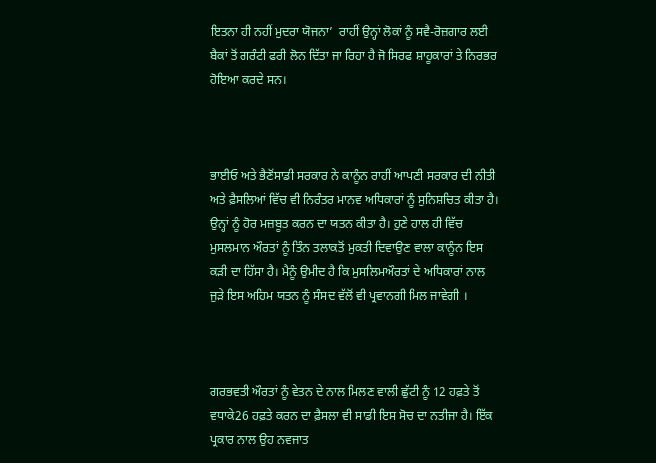ਇਤਨਾ ਹੀ ਨਹੀਂ ਮੁਦਰਾ ਯੋਜਨਾ’  ਰਾਹੀਂ ਉਨ੍ਹਾਂ ਲੋਕਾਂ ਨੂੰ ਸਵੈ-ਰੋਜ਼ਗਾਰ ਲਈ ਬੈਕਾਂ ਤੋਂ ਗਰੰਟੀ ਫਰੀ ਲੋਨ ਦਿੱਤਾ ਜਾ ਰਿਹਾ ਹੈ ਜੋ ਸਿਰਫ ਸ਼ਾਹੂਕਾਰਾਂ ਤੇ ਨਿਰਭਰ ਹੋਇਆ ਕਰਦੇ ਸਨ।



ਭਾਈਓ ਅਤੇ ਭੈਣੋਂਸਾਡੀ ਸਰਕਾਰ ਨੇ ਕਾਨੂੰਨ ਰਾਹੀਂ ਆਪਣੀ ਸਰਕਾਰ ਦੀ ਨੀਤੀ ਅਤੇ ਫ਼ੈਸਲਿਆਂ ਵਿੱਚ ਵੀ ਨਿਰੰਤਰ ਮਾਨਵ ਅਧਿਕਾਰਾਂ ਨੂੰ ਸੁਨਿਸ਼ਚਿਤ ਕੀਤਾ ਹੈ।  ਉਨ੍ਹਾਂ ਨੂੰ ਹੋਰ ਮਜ਼ਬੂਤ ਕਰਨ ਦਾ ਯਤਨ ਕੀਤਾ ਹੈ। ਹੁਣੇ ਹਾਲ ਹੀ ਵਿੱਚ ਮੁਸਲਮਾਨ ਔਰਤਾਂ ਨੂੰ ਤਿੰਨ ਤਲਾਕਤੋਂ ਮੁਕਤੀ ਦਿਵਾਉਣ ਵਾਲਾ ਕਾਨੂੰਨ ਇਸ ਕੜੀ ਦਾ ਹਿੱਸਾ ਹੈ। ਮੈਨੂੰ ਉਮੀਦ ਹੈ ਕਿ ਮੁਸਲਿਮਔਰਤਾਂ ਦੇ ਅਧਿਕਾਰਾਂ ਨਾਲ ਜੁਡ਼ੇ ਇਸ ਅਹਿਮ ਯਤਨ ਨੂੰ ਸੰਸਦ ਵੱਲੋਂ ਵੀ ਪ੍ਰਵਾਨਗੀ ਮਿਲ ਜਾਵੇਗੀ ।



ਗਰਭਵਤੀ ਔਰਤਾਂ ਨੂੰ ਵੇਤਨ ਦੇ ਨਾਲ ਮਿਲਣ ਵਾਲੀ ਛੁੱਟੀ ਨੂੰ 12 ਹਫ਼ਤੇ ਤੋਂ ਵਧਾਕੇ26 ਹਫ਼ਤੇ ਕਰਨ ਦਾ ਫ਼ੈਸਲਾ ਵੀ ਸਾਡੀ ਇਸ ਸੋਚ ਦਾ ਨਤੀਜਾ ਹੈ। ਇੱਕ ਪ੍ਰਕਾਰ ਨਾਲ ਉਹ ਨਵਜਾਤ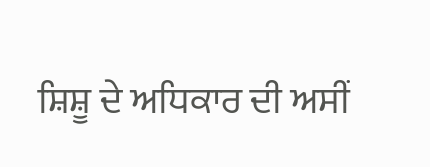ਸ਼ਿਸ਼ੂ ਦੇ ਅਧਿਕਾਰ ਦੀ ਅਸੀਂ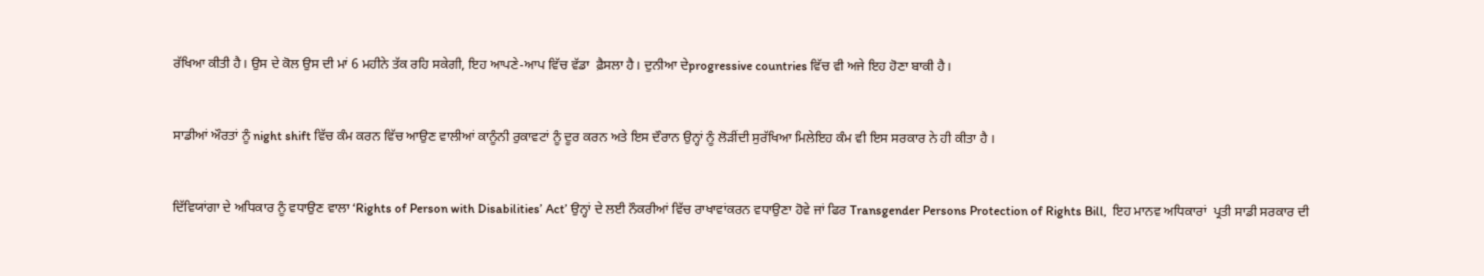ਰੱਖਿਆ ਕੀਤੀ ਹੈ। ਉਸ ਦੇ ਕੋਲ ਉਸ ਦੀ ਮਾਂ 6 ਮਹੀਨੇ ਤੱਕ ਰਹਿ ਸਕੇਗੀ, ਇਹ ਆਪਣੇ-ਆਪ ਵਿੱਚ ਵੱਡਾ  ਫ਼ੈਸਲਾ ਹੈ। ਦੁਨੀਆ ਦੇprogressive countries ਵਿੱਚ ਵੀ ਅਜੇ ਇਹ ਹੋਣਾ ਬਾਕੀ ਹੈ।



ਸਾਡੀਆਂ ਔਰਤਾਂ ਨੂੰ night shift ਵਿੱਚ ਕੰਮ ਕਰਨ ਵਿੱਚ ਆਉਣ ਵਾਲੀਆਂ ਕਾਨੂੰਨੀ ਰੁਕਾਵਟਾਂ ਨੂੰ ਦੂਰ ਕਰਨ ਅਤੇ ਇਸ ਦੌਰਾਨ ਉਨ੍ਹਾਂ ਨੂੰ ਲੋੜੀਂਦੀ ਸੁਰੱਖਿਆ ਮਿਲੇਇਹ ਕੰਮ ਵੀ ਇਸ ਸਰਕਾਰ ਨੇ ਹੀ ਕੀਤਾ ਹੈ ।



ਦਿੱਵਿਯਾਂਗਾ ਦੇ ਅਧਿਕਾਰ ਨੂੰ ਵਧਾਉਣ ਵਾਲਾ ‘Rights of Person with Disabilities’ Act’ ਉਨ੍ਹਾਂ ਦੇ ਲਈ ਨੌਕਰੀਆਂ ਵਿੱਚ ਰਾਖਾਵਾਂਕਰਨ ਵਧਾਉਣਾ ਹੋਵੇ ਜਾਂ ਫਿਰ Transgender Persons Protection of Rights Bill,  ਇਹ ਮਾਨਵ ਅਧਿਕਾਰਾਂ  ਪ੍ਰਤੀ ਸਾਡੀ ਸਰਕਾਰ ਦੀ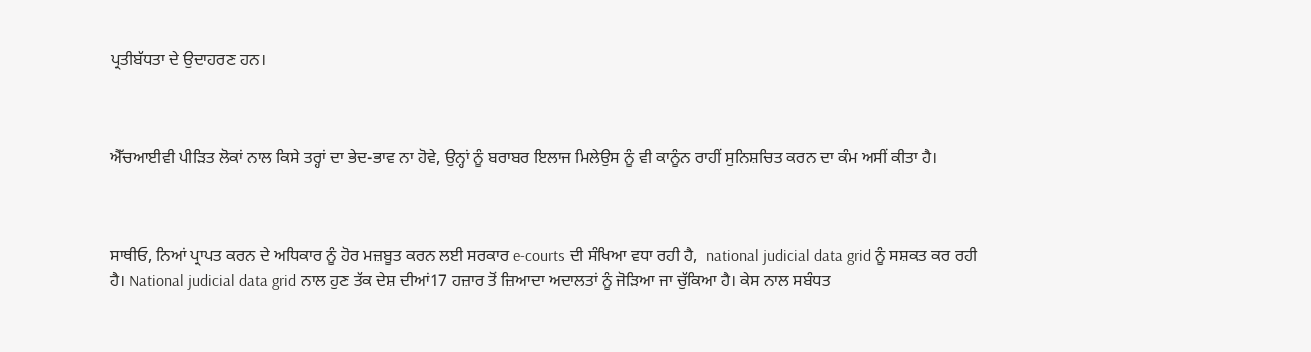ਪ੍ਰਤੀਬੱਧਤਾ ਦੇ ਉਦਾਹਰਣ ਹਨ।



ਐੱਚਆਈਵੀ ਪੀੜਿਤ ਲੋਕਾਂ ਨਾਲ ਕਿਸੇ ਤਰ੍ਹਾਂ ਦਾ ਭੇਦ-ਭਾਵ ਨਾ ਹੋਵੇ, ਉਨ੍ਹਾਂ ਨੂੰ ਬਰਾਬਰ ਇਲਾਜ ਮਿਲੇਉਸ ਨੂੰ ਵੀ ਕਾਨੂੰਨ ਰਾਹੀਂ ਸੁਨਿਸ਼ਚਿਤ ਕਰਨ ਦਾ ਕੰਮ ਅਸੀਂ ਕੀਤਾ ਹੈ।



ਸਾਥੀਓ, ਨਿਆਂ ਪ੍ਰਾਪਤ ਕਰਨ ਦੇ ਅਧਿਕਾਰ ਨੂੰ ਹੋਰ ਮਜ਼ਬੂਤ ਕਰਨ ਲਈ ਸਰਕਾਰ e-courts ਦੀ ਸੰਖਿਆ ਵਧਾ ਰਹੀ ਹੈ,  national judicial data grid ਨੂੰ ਸਸ਼ਕਤ ਕਰ ਰਹੀ ਹੈ। National judicial data grid ਨਾਲ ਹੁਣ ਤੱਕ ਦੇਸ਼ ਦੀਆਂ17 ਹਜ਼ਾਰ ਤੋਂ ਜ਼ਿਆਦਾ ਅਦਾਲਤਾਂ ਨੂੰ ਜੋੜਿਆ ਜਾ ਚੁੱਕਿਆ ਹੈ। ਕੇਸ ਨਾਲ ਸਬੰਧਤ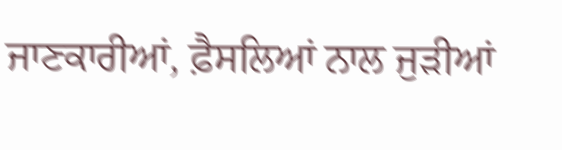ਜਾਣਕਾਰੀਆਂ, ਫ਼ੈਸਲਿਆਂ ਨਾਲ ਜੁਡ਼ੀਆਂ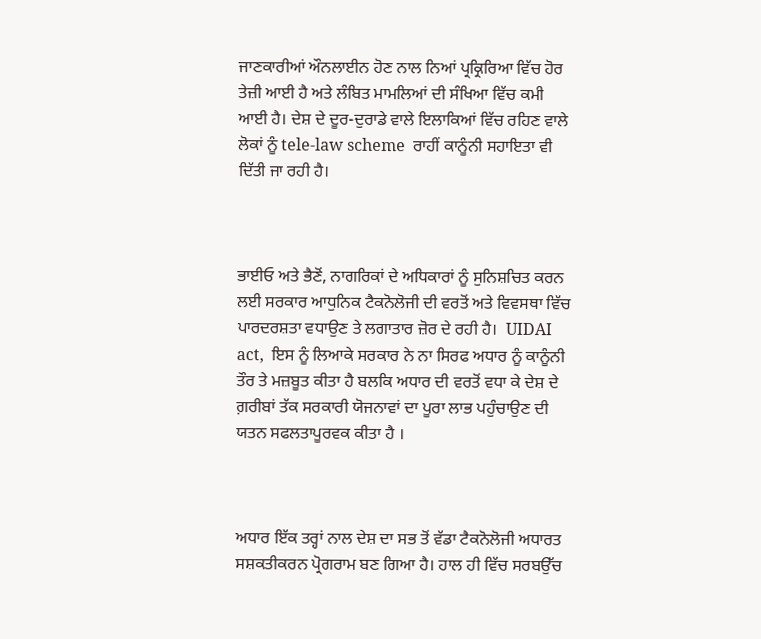ਜਾਣਕਾਰੀਆਂ ਔਨਲਾਈਨ ਹੋਣ ਨਾਲ ਨਿਆਂ ਪ੍ਰਕ੍ਰਿਰਿਆ ਵਿੱਚ ਹੋਰ ਤੇਜ਼ੀ ਆਈ ਹੈ ਅਤੇ ਲੰਬਿਤ ਮਾਮਲਿਆਂ ਦੀ ਸੰਖਿਆ ਵਿੱਚ ਕਮੀ ਆਈ ਹੈ। ਦੇਸ਼ ਦੇ ਦੂਰ-ਦੁਰਾਡੇ ਵਾਲੇ ਇਲਾਕਿਆਂ ਵਿੱਚ ਰਹਿਣ ਵਾਲੇ ਲੋਕਾਂ ਨੂੰ tele-law scheme  ਰਾਹੀਂ ਕਾਨੂੰਨੀ ਸਹਾਇਤਾ ਵੀ ਦਿੱਤੀ ਜਾ ਰਹੀ ਹੈ।



ਭਾਈਓ ਅਤੇ ਭੈਣੋਂ, ਨਾਗਰਿਕਾਂ ਦੇ ਅਧਿਕਾਰਾਂ ਨੂੰ ਸੁਨਿਸ਼ਚਿਤ ਕਰਨ ਲਈ ਸਰਕਾਰ ਆਧੁਨਿਕ ਟੈਕਨੋਲੋਜੀ ਦੀ ਵਰਤੋਂ ਅਤੇ ਵਿਵਸਥਾ ਵਿੱਚ ਪਾਰਦਰਸ਼ਤਾ ਵਧਾਉਣ ਤੇ ਲਗਾਤਾਰ ਜ਼ੋਰ ਦੇ ਰਹੀ ਹੈ।  UIDAI  act,  ਇਸ ਨੂੰ ਲਿਆਕੇ ਸਰਕਾਰ ਨੇ ਨਾ ਸਿਰਫ ਅਧਾਰ ਨੂੰ ਕਾਨੂੰਨੀ ਤੌਰ ਤੇ ਮਜ਼ਬੂਤ ਕੀਤਾ ਹੈ ਬਲਕਿ ਅਧਾਰ ਦੀ ਵਰਤੋਂ ਵਧਾ ਕੇ ਦੇਸ਼ ਦੇ ਗ਼ਰੀਬਾਂ ਤੱਕ ਸਰਕਾਰੀ ਯੋਜਨਾਵਾਂ ਦਾ ਪੂਰਾ ਲਾਭ ਪਹੁੰਚਾਉਣ ਦੀ ਯਤਨ ਸਫਲਤਾਪੂਰਵਕ ਕੀਤਾ ਹੈ ।



ਅਧਾਰ ਇੱਕ ਤਰ੍ਹਾਂ ਨਾਲ ਦੇਸ਼ ਦਾ ਸਭ ਤੋਂ ਵੱਡਾ ਟੈਕਨੋਲੋਜੀ ਅਧਾਰਤ ਸਸ਼ਕਤੀਕਰਨ ਪ੍ਰੋਗਰਾਮ ਬਣ ਗਿਆ ਹੈ। ਹਾਲ ਹੀ ਵਿੱਚ ਸਰਬਉੱਚ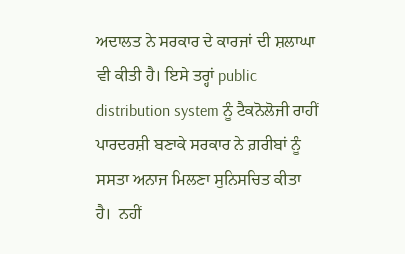ਅਦਾਲਤ ਨੇ ਸਰਕਾਰ ਦੇ ਕਾਰਜਾਂ ਦੀ ਸ਼ਲਾਘਾ ਵੀ ਕੀਤੀ ਹੈ। ਇਸੇ ਤਰ੍ਹਾਂ public distribution system ਨੂੰ ਟੈਕਨੋਲੋਜੀ ਰਾਹੀਂ ਪਾਰਦਰਸ਼ੀ ਬਣਾਕੇ ਸਰਕਾਰ ਨੇ ਗ਼ਰੀਬਾਂ ਨੂੰ ਸਸਤਾ ਅਨਾਜ ਮਿਲਣਾ ਸੁਨਿਸਚਿਤ ਕੀਤਾ ਹੈ।  ਨਹੀਂ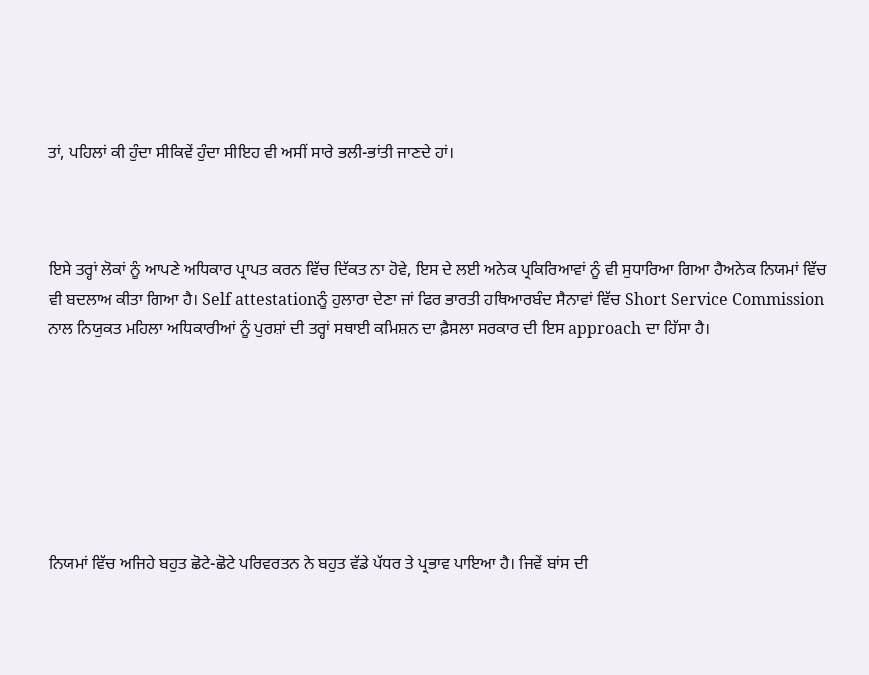ਤਾਂ, ਪਹਿਲਾਂ ਕੀ ਹੁੰਦਾ ਸੀਕਿਵੇਂ ਹੁੰਦਾ ਸੀਇਹ ਵੀ ਅਸੀਂ ਸਾਰੇ ਭਲੀ-ਭਾਂਤੀ ਜਾਣਦੇ ਹਾਂ।



ਇਸੇ ਤਰ੍ਹਾਂ ਲੋਕਾਂ ਨੂੰ ਆਪਣੇ ਅਧਿਕਾਰ ਪ੍ਰਾਪਤ ਕਰਨ ਵਿੱਚ ਦਿੱਕਤ ਨਾ ਹੋਵੇ, ਇਸ ਦੇ ਲਈ ਅਨੇਕ ਪ੍ਰਕਿਰਿਆਵਾਂ ਨੂੰ ਵੀ ਸੁਧਾਰਿਆ ਗਿਆ ਹੈਅਨੇਕ ਨਿਯਮਾਂ ਵਿੱਚ ਵੀ ਬਦਲਾਅ ਕੀਤਾ ਗਿਆ ਹੈ। Self attestationਨੂੰ ਹੁਲਾਰਾ ਦੇਣਾ ਜਾਂ ਫਿਰ ਭਾਰਤੀ ਹਥਿਆਰਬੰਦ ਸੈਨਾਵਾਂ ਵਿੱਚ Short Service Commission ਨਾਲ ਨਿਯੁਕਤ ਮਹਿਲਾ ਅਧਿਕਾਰੀਆਂ ਨੂੰ ਪੁਰਸ਼ਾਂ ਦੀ ਤਰ੍ਹਾਂ ਸਥਾਈ ਕਮਿਸ਼ਨ ਦਾ ਫ਼ੈਸਲਾ ਸਰਕਾਰ ਦੀ ਇਸ approach ਦਾ ਹਿੱਸਾ ਹੈ।







ਨਿਯਮਾਂ ਵਿੱਚ ਅਜਿਹੇ ਬਹੁਤ ਛੋਟੇ-ਛੋਟੇ ਪਰਿਵਰਤਨ ਨੇ ਬਹੁਤ ਵੱਡੇ ਪੱਧਰ ਤੇ ਪ੍ਰਭਾਵ ਪਾਇਆ ਹੈ। ਜਿਵੇਂ ਬਾਂਸ ਦੀ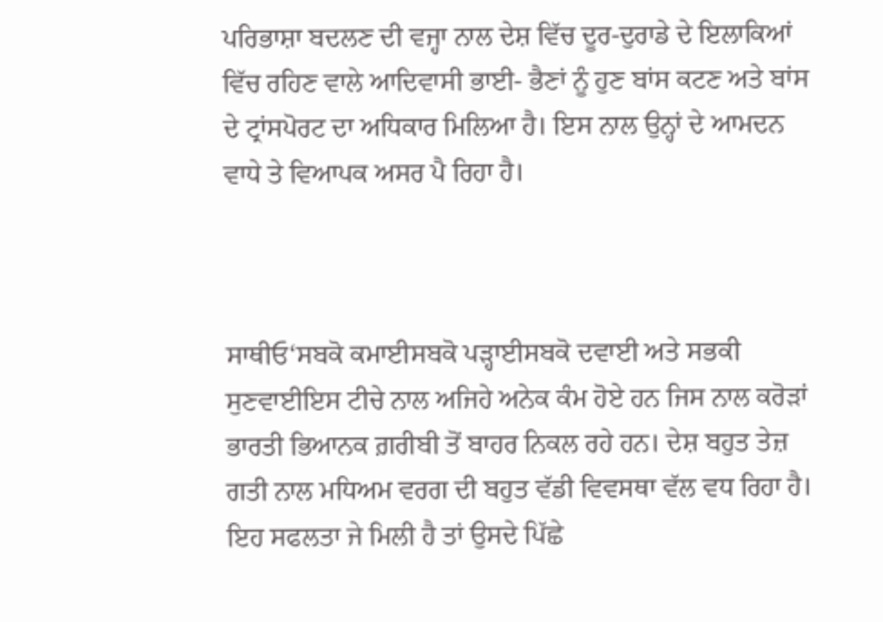ਪਰਿਭਾਸ਼ਾ ਬਦਲਣ ਦੀ ਵਜ੍ਹਾ ਨਾਲ ਦੇਸ਼ ਵਿੱਚ ਦੂਰ-ਦੁਰਾਡੇ ਦੇ ਇਲਾਕਿਆਂ ਵਿੱਚ ਰਹਿਣ ਵਾਲੇ ਆਦਿਵਾਸੀ ਭਾਈ- ਭੈਣਾਂ ਨੂੰ ਹੁਣ ਬਾਂਸ ਕਟਣ ਅਤੇ ਬਾਂਸ ਦੇ ਟ੍ਰਾਂਸਪੋਰਟ ਦਾ ਅਧਿਕਾਰ ਮਿਲਿਆ ਹੈ। ਇਸ ਨਾਲ ਉਨ੍ਹਾਂ ਦੇ ਆਮਦਨ ਵਾਧੇ ਤੇ ਵਿਆਪਕ ਅਸਰ ਪੈ ਰਿਹਾ ਹੈ।



ਸਾਥੀਓ‘ਸਬਕੋ ਕਮਾਈਸਬਕੋ ਪੜ੍ਹਾਈਸਬਕੋ ਦਵਾਈ ਅਤੇ ਸਭਕੀ ਸੁਣਵਾਈਇਸ ਟੀਚੇ ਨਾਲ ਅਜਿਹੇ ਅਨੇਕ ਕੰਮ ਹੋਏ ਹਨ ਜਿਸ ਨਾਲ ਕਰੋਡ਼ਾਂ ਭਾਰਤੀ ਭਿਆਨਕ ਗ਼ਰੀਬੀ ਤੋਂ ਬਾਹਰ ਨਿਕਲ ਰਹੇ ਹਨ। ਦੇਸ਼ ਬਹੁਤ ਤੇਜ਼ ਗਤੀ ਨਾਲ ਮਧਿਅਮ ਵਰਗ ਦੀ ਬਹੁਤ ਵੱਡੀ ਵਿਵਸਥਾ ਵੱਲ ਵਧ ਰਿਹਾ ਹੈ। ਇਹ ਸਫਲਤਾ ਜੇ ਮਿਲੀ ਹੈ ਤਾਂ ਉਸਦੇ ਪਿੱਛੇ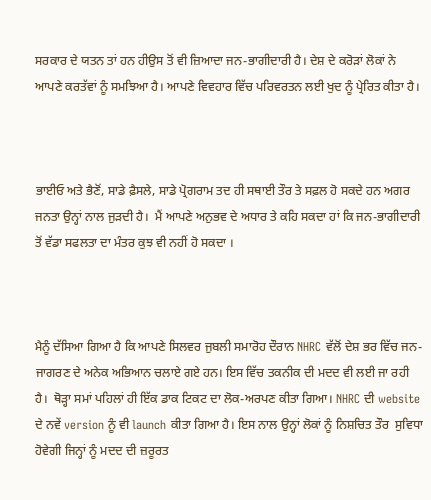ਸਰਕਾਰ ਦੇ ਯਤਨ ਤਾਂ ਹਨ ਹੀਉਸ ਤੋਂ ਵੀ ਜ਼ਿਆਦਾ ਜਨ-ਭਾਗੀਦਾਰੀ ਹੈ। ਦੇਸ਼ ਦੇ ਕਰੋੜਾਂ ਲੋਕਾਂ ਨੇ ਆਪਣੇ ਕਰਤੱਵਾਂ ਨੂੰ ਸਮਝਿਆ ਹੈ। ਆਪਣੇ ਵਿਵਹਾਰ ਵਿੱਚ ਪਰਿਵਰਤਨ ਲਈ ਖੁਦ ਨੂੰ ਪ੍ਰੇਰਿਤ ਕੀਤਾ ਹੈ।



ਭਾਈਓ ਅਤੇ ਭੈਣੋਂ, ਸਾਡੇ ਫ਼ੈਸਲੇ, ਸਾਡੇ ਪ੍ਰੋਗਰਾਮ ਤਦ ਹੀ ਸਥਾਈ ਤੌਰ ਤੇ ਸਫ਼ਲ ਹੋ ਸਕਦੇ ਹਨ ਅਗਰ ਜਨਤਾ ਉਨ੍ਹਾਂ ਨਾਲ ਜੁੜਦੀ ਹੈ।  ਮੈਂ ਆਪਣੇ ਅਨੁਭਵ ਦੇ ਅਧਾਰ ਤੇ ਕਹਿ ਸਕਦਾ ਹਾਂ ਕਿ ਜਨ-ਭਾਗੀਦਾਰੀ ਤੋਂ ਵੱਡਾ ਸਫਲਤਾ ਦਾ ਮੰਤਰ ਕੁਝ ਵੀ ਨਹੀਂ ਹੋ ਸਕਦਾ ।



ਮੈਨੂੰ ਦੱਸਿਆ ਗਿਆ ਹੈ ਕਿ ਆਪਣੇ ਸਿਲਵਰ ਜੁਬਲੀ ਸਮਾਰੋਹ ਦੌਰਾਨ NHRC ਵੱਲੋਂ ਦੇਸ਼ ਭਰ ਵਿੱਚ ਜਨ-ਜਾਗਰਣ ਦੇ ਅਨੇਕ ਅਭਿਆਨ ਚਲਾਏ ਗਏ ਹਨ। ਇਸ ਵਿੱਚ ਤਕਨੀਕ ਦੀ ਮਦਦ ਵੀ ਲਈ ਜਾ ਰਹੀ ਹੈ।  ਥੋੜ੍ਹਾ ਸਮਾਂ ਪਹਿਲਾਂ ਹੀ ਇੱਕ ਡਾਕ ਟਿਕਟ ਦਾ ਲੋਕ-ਅਰਪਣ ਕੀਤਾ ਗਿਆ। NHRC ਦੀ website ਦੇ ਨਵੇਂ version ਨੂੰ ਵੀ launch ਕੀਤਾ ਗਿਆ ਹੈ। ਇਸ ਨਾਲ ਉਨ੍ਹਾਂ ਲੋਕਾਂ ਨੂੰ ਨਿਸ਼ਚਿਤ ਤੌਰ  ਸੁਵਿਧਾ ਹੋਵੇਗੀ ਜਿਨ੍ਹਾਂ ਨੂੰ ਮਦਦ ਦੀ ਜ਼ਰੂਰਤ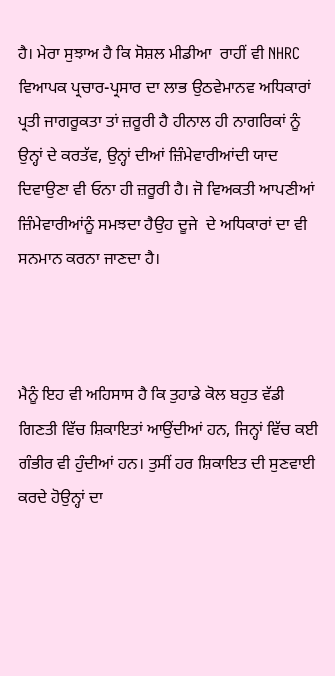ਹੈ। ਮੇਰਾ ਸੁਝਾਅ ਹੈ ਕਿ ਸੋਸ਼ਲ ਮੀਡੀਆ  ਰਾਹੀਂ ਵੀ NHRC ਵਿਆਪਕ ਪ੍ਰਚਾਰ-ਪ੍ਰਸਾਰ ਦਾ ਲਾਭ ਉਠਵੇਮਾਨਵ ਅਧਿਕਾਰਾਂ ਪ੍ਰਤੀ ਜਾਗਰੂਕਤਾ ਤਾਂ ਜ਼ਰੂਰੀ ਹੈ ਹੀਨਾਲ ਹੀ ਨਾਗਰਿਕਾਂ ਨੂੰ ਉਨ੍ਹਾਂ ਦੇ ਕਰਤੱਵ, ਉਨ੍ਹਾਂ ਦੀਆਂ ਜ਼ਿੰਮੇਵਾਰੀਆਂਦੀ ਯਾਦ ਦਿਵਾਉਣਾ ਵੀ ਓਨਾ ਹੀ ਜ਼ਰੂਰੀ ਹੈ। ਜੋ ਵਿਅਕਤੀ ਆਪਣੀਆਂ ਜ਼ਿੰਮੇਵਾਰੀਆਂਨੂੰ ਸਮਝਦਾ ਹੈਉਹ ਦੂਜੇ  ਦੇ ਅਧਿਕਾਰਾਂ ਦਾ ਵੀ ਸਨਮਾਨ ਕਰਨਾ ਜਾਣਦਾ ਹੈ।



ਮੈਨੂੰ ਇਹ ਵੀ ਅਹਿਸਾਸ ਹੈ ਕਿ ਤੁਹਾਡੇ ਕੋਲ ਬਹੁਤ ਵੱਡੀ ਗਿਣਤੀ ਵਿੱਚ ਸ਼ਿਕਾਇਤਾਂ ਆਉਂਦੀਆਂ ਹਨ, ਜਿਨ੍ਹਾਂ ਵਿੱਚ ਕਈ ਗੰਭੀਰ ਵੀ ਹੁੰਦੀਆਂ ਹਨ। ਤੁਸੀਂ ਹਰ ਸ਼ਿਕਾਇਤ ਦੀ ਸੁਣਵਾਈ ਕਰਦੇ ਹੋਉਨ੍ਹਾਂ ਦਾ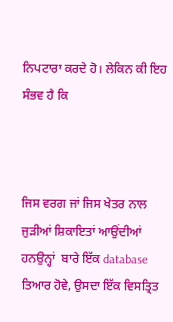ਨਿਪਟਾਰਾ ਕਰਦੇ ਹੋ। ਲੇਕਿਨ ਕੀ ਇਹ ਸੰਭਵ ਹੈ ਕਿ



ਜਿਸ ਵਰਗ ਜਾਂ ਜਿਸ ਖੇਤਰ ਨਾਲ ਜੁੜੀਆਂ ਸ਼ਿਕਾਇਤਾਂ ਆਉਂਦੀਆਂ ਹਨਉਨ੍ਹਾਂ  ਬਾਰੇ ਇੱਕ database ਤਿਆਰ ਹੋਵੇ, ਉਸਦਾ ਇੱਕ ਵਿਸਤ੍ਰਿਤ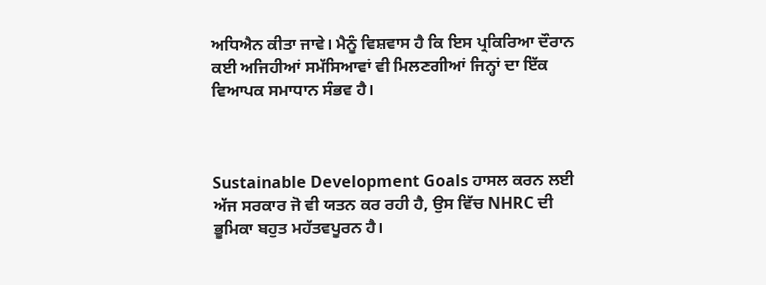ਅਧਿਐਨ ਕੀਤਾ ਜਾਵੇ। ਮੈਨੂੰ ਵਿਸ਼ਵਾਸ ਹੈ ਕਿ ਇਸ ਪ੍ਰਕਿਰਿਆ ਦੌਰਾਨ ਕਈ ਅਜਿਹੀਆਂ ਸਮੱਸਿਆਵਾਂ ਵੀ ਮਿਲਣਗੀਆਂ ਜਿਨ੍ਹਾਂ ਦਾ ਇੱਕ ਵਿਆਪਕ ਸਮਾਧਾਨ ਸੰਭਵ ਹੈ।



Sustainable Development Goals ਹਾਸਲ ਕਰਨ ਲਈ ਅੱਜ ਸਰਕਾਰ ਜੋ ਵੀ ਯਤਨ ਕਰ ਰਹੀ ਹੈ, ਉਸ ਵਿੱਚ NHRC ਦੀ ਭੂਮਿਕਾ ਬਹੁਤ ਮਹੱਤਵਪੂਰਨ ਹੈ।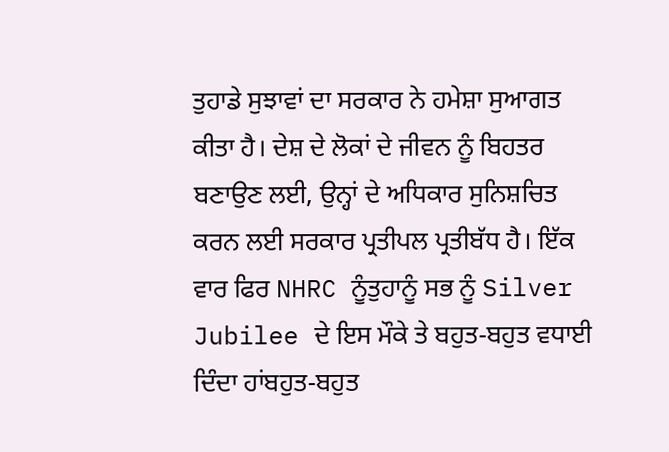ਤੁਹਾਡੇ ਸੁਝਾਵਾਂ ਦਾ ਸਰਕਾਰ ਨੇ ਹਮੇਸ਼ਾ ਸੁਆਗਤ ਕੀਤਾ ਹੈ। ਦੇਸ਼ ਦੇ ਲੋਕਾਂ ਦੇ ਜੀਵਨ ਨੂੰ ਬਿਹਤਰ ਬਣਾਉਣ ਲਈ, ਉਨ੍ਹਾਂ ਦੇ ਅਧਿਕਾਰ ਸੁਨਿਸ਼ਚਿਤ ਕਰਨ ਲਈ ਸਰਕਾਰ ਪ੍ਰਤੀਪਲ ਪ੍ਰਤੀਬੱਧ ਹੈ। ਇੱਕ ਵਾਰ ਫਿਰ NHRC ਨੂੰਤੁਹਾਨੂੰ ਸਭ ਨੂੰ Silver Jubilee ਦੇ ਇਸ ਮੌਕੇ ਤੇ ਬਹੁਤ-ਬਹੁਤ ਵਧਾਈ ਦਿੰਦਾ ਹਾਂਬਹੁਤ-ਬਹੁਤ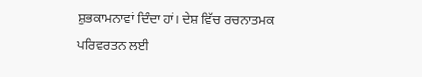ਸ਼ੁਭਕਾਮਨਾਵਾਂ ਦਿੰਦਾ ਹਾਂ। ਦੇਸ਼ ਵਿੱਚ ਰਚਨਾਤਮਕ ਪਰਿਵਰਤਨ ਲਈ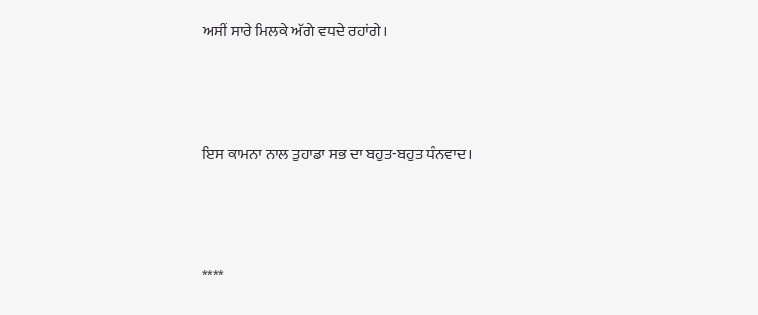ਅਸੀਂ ਸਾਰੇ ਮਿਲਕੇ ਅੱਗੇ ਵਧਦੇ ਰਹਾਂਗੇ।



ਇਸ ਕਾਮਨਾ ਨਾਲ ਤੁਹਾਡਾ ਸਭ ਦਾ ਬਹੁਤ-ਬਹੁਤ ਧੰਨਵਾਦ।



****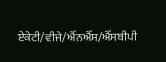ਏਕੇਟੀ/ਵੀਜੇ/ਐੱਨਐੱਸ/ਐੱਸਬੀਪੀ